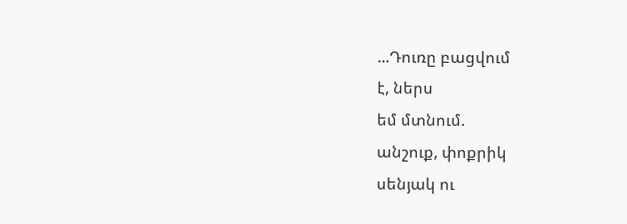...Դուռը բացվում
է, ներս
եմ մտնում.
անշուք, փոքրիկ
սենյակ ու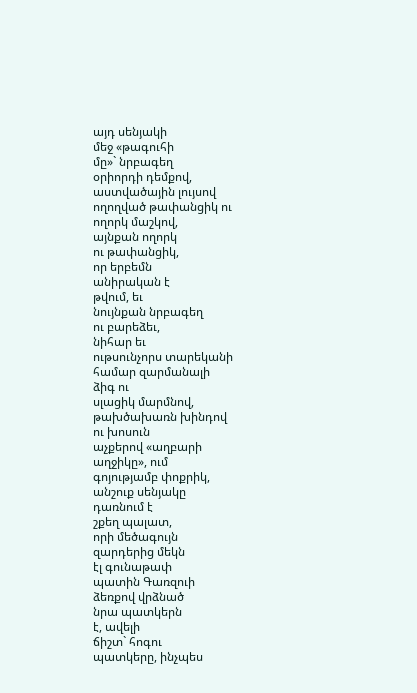այդ սենյակի
մեջ «թագուհի
մը»` նրբագեղ
օրիորդի դեմքով,
աստվածային լույսով
ողողված թափանցիկ ու
ողորկ մաշկով,
այնքան ողորկ
ու թափանցիկ,
որ երբեմն
անիրական է
թվում, եւ
նույնքան նրբագեղ
ու բարեձեւ,
նիհար եւ
ութսունչորս տարեկանի
համար զարմանալի
ձիգ ու
սլացիկ մարմնով,
թախծախառն խինդով
ու խոսուն
աչքերով «աղբարի
աղջիկը», ում
գոյությամբ փոքրիկ,
անշուք սենյակը
դառնում է
շքեղ պալատ,
որի մեծագույն
զարդերից մեկն
էլ գունաթափ
պատին Գառզուի
ձեռքով վրձնած
նրա պատկերն
է, ավելի
ճիշտ` հոգու
պատկերը, ինչպես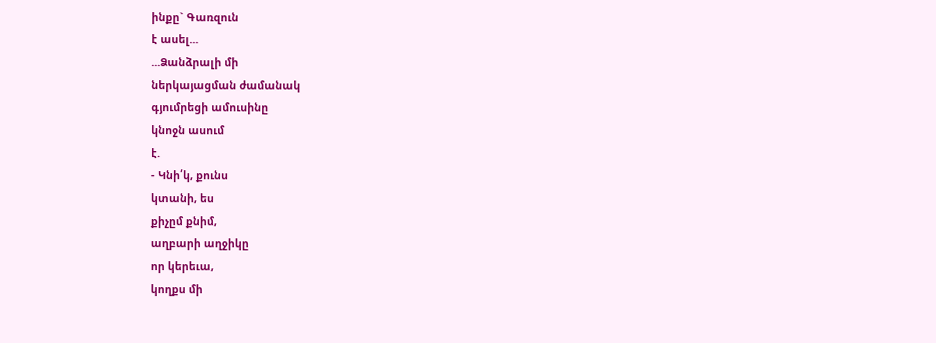ինքը` Գառզուն
է ասել...
...Ձանձրալի մի
ներկայացման ժամանակ
գյումրեցի ամուսինը
կնոջն ասում
է.
- Կնի՛կ, քունս
կտանի, ես
քիչըմ քնիմ,
աղբարի աղջիկը
որ կերեւա,
կողքս մի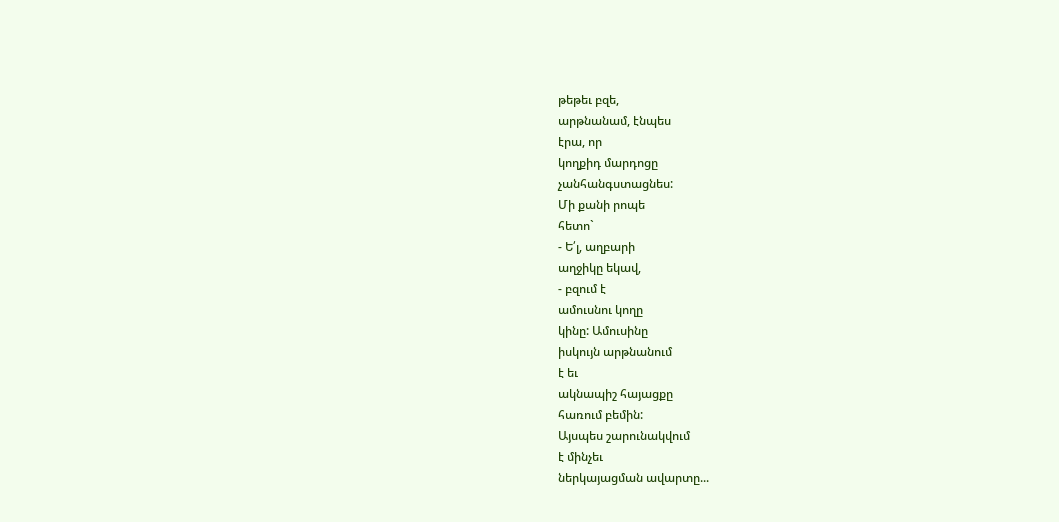թեթեւ բզե,
արթնանամ, էնպես
էրա, որ
կողքիդ մարդոցը
չանհանգստացնես:
Մի քանի րոպե
հետո`
- Ե՛լ, աղբարի
աղջիկը եկավ,
- բզում է
ամուսնու կողը
կինը: Ամուսինը
իսկույն արթնանում
է եւ
ակնապիշ հայացքը
հառում բեմին:
Այսպես շարունակվում
է մինչեւ
ներկայացման ավարտը...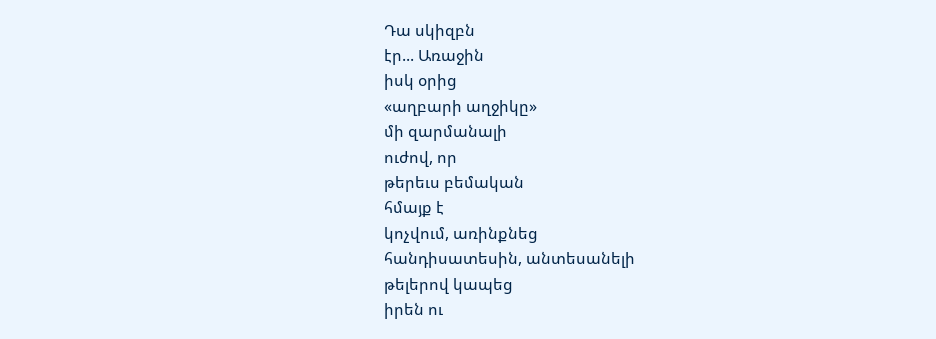Դա սկիզբն
էր... Առաջին
իսկ օրից
«աղբարի աղջիկը»
մի զարմանալի
ուժով, որ
թերեւս բեմական
հմայք է
կոչվում, առինքնեց
հանդիսատեսին, անտեսանելի
թելերով կապեց
իրեն ու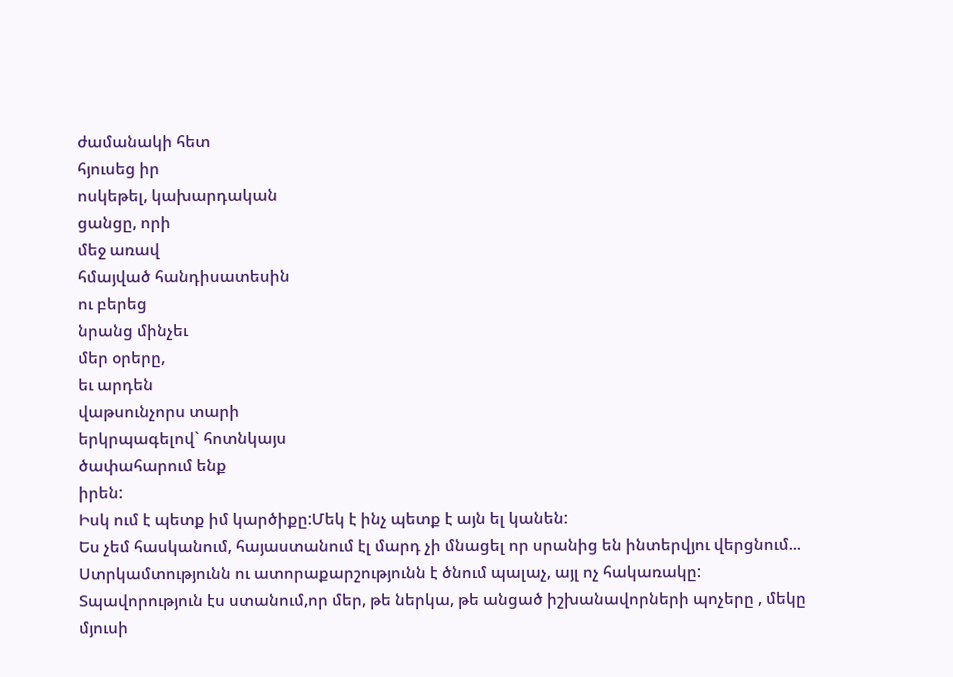ժամանակի հետ
հյուսեց իր
ոսկեթել, կախարդական
ցանցը, որի
մեջ առավ
հմայված հանդիսատեսին
ու բերեց
նրանց մինչեւ
մեր օրերը,
եւ արդեն
վաթսունչորս տարի
երկրպագելով` հոտնկայս
ծափահարում ենք
իրեն:
Իսկ ում է պետք իմ կարծիքը:Մեկ է ինչ պետք է այն ել կանեն:
Ես չեմ հասկանում, հայաստանում էլ մարդ չի մնացել որ սրանից են ինտերվյու վերցնում...
Ստրկամտությունն ու ատորաքարշությունն է ծնում պալաչ, այլ ոչ հակառակը:
Տպավորություն էս ստանում,որ մեր, թե ներկա, թե անցած իշխանավորների պոչերը , մեկը մյուսի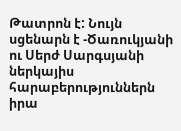Թատրոն է: Նույն սցենարն է -Ծառուկյանի ու Սերժ Սարգսյանի ներկայիս հարաբերություններն իրա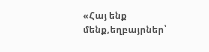«Հայ ենք մենք,եղբայրներ՝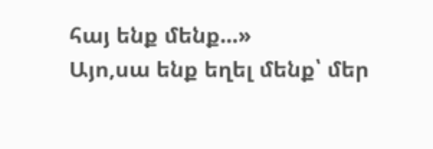հայ ենք մենք...»
Այո,սա ենք եղել մենք՝ մեր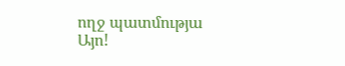ողջ պատմությա
Այո!